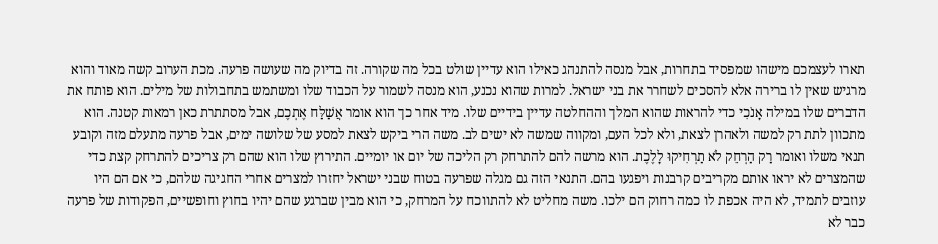תארו לעצמכם מישהו שמפסיד בתחרות, אבל מנסה להתנהג כאילו הוא עדיין שולט בכל מה שקורה. זה בדיוק מה שעושה פרעה. מכת הערוב קשה מאוד והוא מרגיש שאין לו ברירה אלא להסכים לשחרר את בני ישראל. למרות שהוא נכנע, הוא מנסה לשמור על הכבוד שלו ומשתמש בתחבולות של מילים. הוא פותח את הדברים שלו במילה אָנֹכִי כדי להראות שהוא המלך וההחלטה עדיין בידיים שלו. מיד אחר כך הוא אומר אֲשַׁלַּח אֶתְכֶם, אבל מסתתרת כאן רמאות קטנה. הוא מתכוון לתת רק למשה ולאהרן לצאת, ולא לכל העם, ומקווה שמשה לא ישים לב. משה הרי ביקש לצאת למסע של שלושה ימים, אבל פרעה מתעלם מזה וקובע תנאי משלו ואומר רַק הַרְחֵק לֹא תַרְחִיקוּ לָלֶכֶת. הוא מרשה להם להתרחק רק הליכה של יום או יומיים. התירוץ שלו הוא שהם רק צריכים להתרחק קצת כדי שהמצרים לא יראו אותם מקריבים קרבנות ויפגעו בהם. התנאי הזה גם מגלה שפרעה בטוח שבני ישראל יחזרו למצרים אחרי החגיגה שלהם, כי אם הם היו עוזבים לתמיד, לא היה אכפת לו כמה רחוק הם ילכו. משה מחליט לא להתווכח על המרחק, כי הוא מבין שברגע שהם יהיו בחוץ וחופשיים, הפקודות של פרעה כבר לא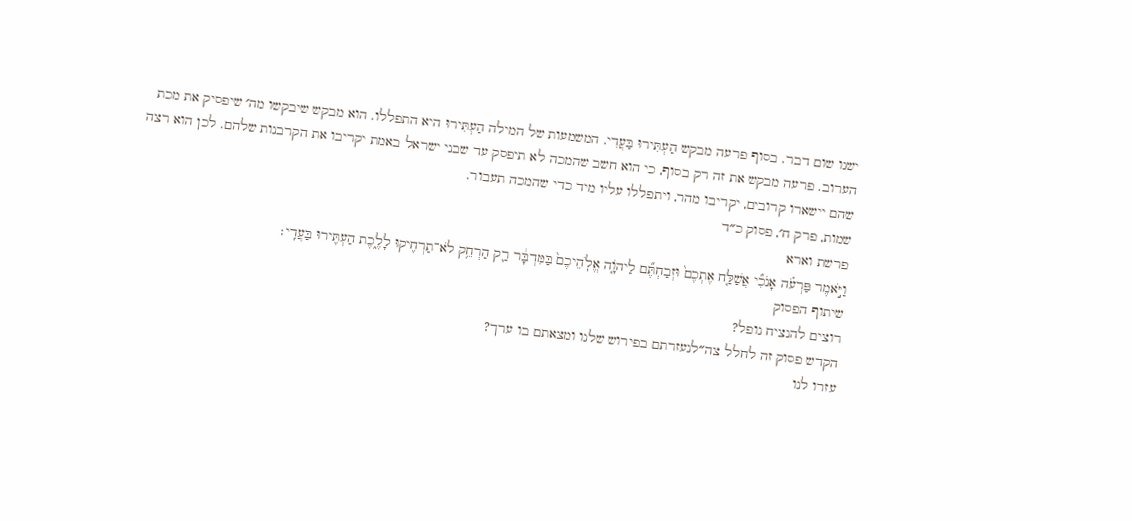ישנו שום דבר. בסוף פרעה מבקש הַעְתִּירוּ בַּעֲדִי. המשמעות של המילה הַעְתִּירוּ היא התפללו. הוא מבקש שיבקשו מה׳ שיפסיק את מכת הערוב. פרעה מבקש את זה רק בסוף, כי הוא חשב שהמכה לא תיפסק עד שבני ישראל באמת יקריבו את הקרבנות שלהם. לכן הוא רצה שהם יישארו קרובים, יקריבו מהר, ויתפללו עליו מיד כדי שהמכה תעבור.
שמות, פרק ח׳, פסוק כ״ד
פרשת וארא
וַיֹּ֣אמֶר פַּרְעֹ֗ה אָנֹכִ֞י אֲשַׁלַּ֤ח אֶתְכֶם֙ וּזְבַחְתֶּ֞ם לַיהֹוָ֤ה אֱלֹֽהֵיכֶם֙ בַּמִּדְבָּ֔ר רַ֛ק הַרְחֵ֥ק לֹא־תַרְחִ֖יקוּ לָלֶ֑כֶת הַעְתִּ֖ירוּ בַּעֲדִֽי׃
שיתוף הפסוק
רוצים להנציח נופל?
הקדש פסוק זה לחלל צה״לנעזרתם בפירוש שלנו ומצאתם בו ערך?
עזרו לנו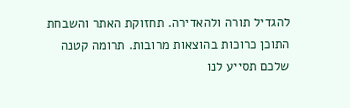להגדיל תורה ולהאדירה. תחזוקת האתר והשבחת התוכן כרוכות בהוצאות מרובות. תרומה קטנה שלכם תסייע לנו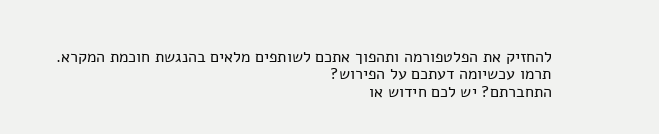להחזיק את הפלטפורמה ותהפוך אתכם לשותפים מלאים בהנגשת חוכמת המקרא.
תרמו עכשיומה דעתכם על הפירוש?
התחברתם? יש לכם חידוש או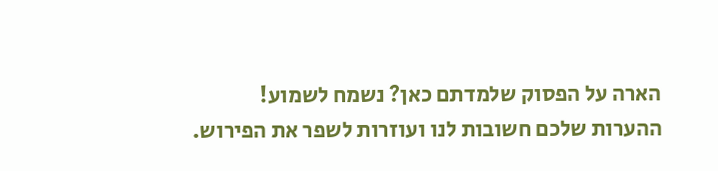הארה על הפסוק שלמדתם כאן? נשמח לשמוע!
ההערות שלכם חשובות לנו ועוזרות לשפר את הפירוש.